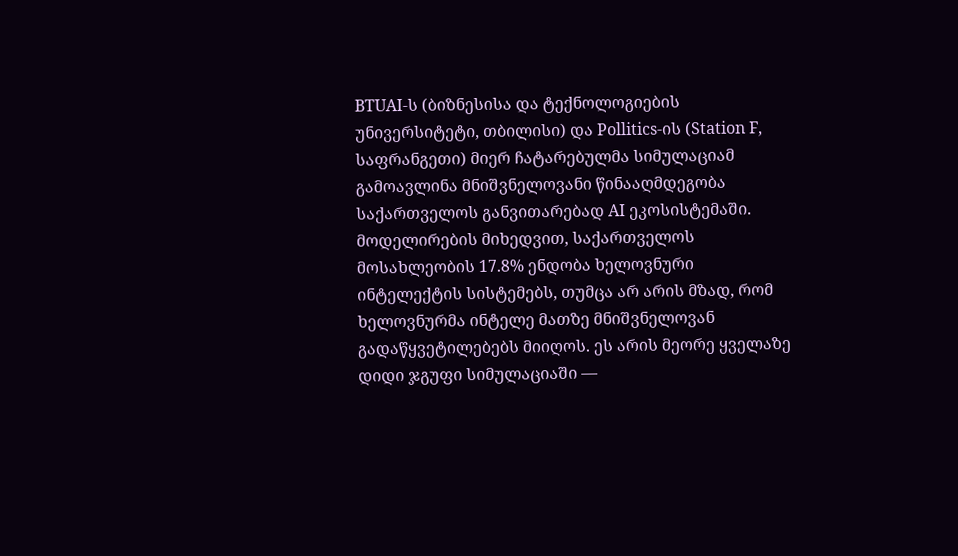BTUAI-ს (ბიზნესისა და ტექნოლოგიების უნივერსიტეტი, თბილისი) და Pollitics-ის (Station F, საფრანგეთი) მიერ ჩატარებულმა სიმულაციამ გამოავლინა მნიშვნელოვანი წინააღმდეგობა საქართველოს განვითარებად AI ეკოსისტემაში. მოდელირების მიხედვით, საქართველოს მოსახლეობის 17.8% ენდობა ხელოვნური ინტელექტის სისტემებს, თუმცა არ არის მზად, რომ ხელოვნურმა ინტელე მათზე მნიშვნელოვან გადაწყვეტილებებს მიიღოს. ეს არის მეორე ყველაზე დიდი ჯგუფი სიმულაციაში —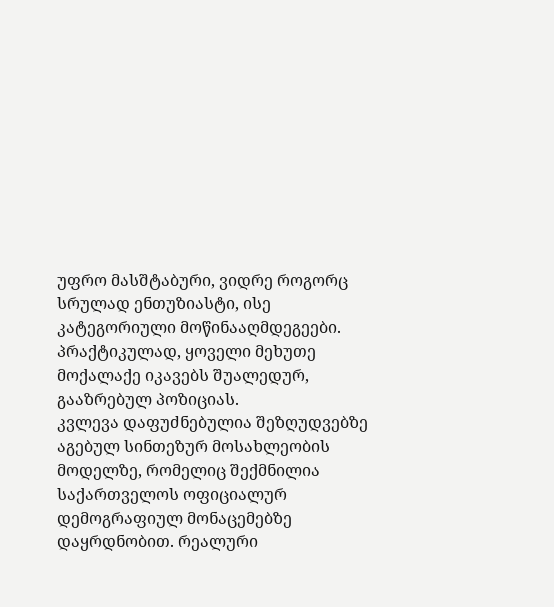უფრო მასშტაბური, ვიდრე როგორც სრულად ენთუზიასტი, ისე კატეგორიული მოწინააღმდეგეები. პრაქტიკულად, ყოველი მეხუთე მოქალაქე იკავებს შუალედურ, გააზრებულ პოზიციას.
კვლევა დაფუძნებულია შეზღუდვებზე აგებულ სინთეზურ მოსახლეობის მოდელზე, რომელიც შექმნილია საქართველოს ოფიციალურ დემოგრაფიულ მონაცემებზე დაყრდნობით. რეალური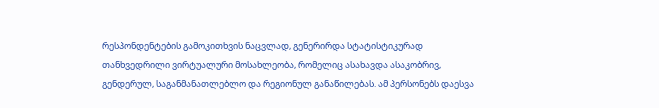რესპონდენტების გამოკითხვის ნაცვლად, გენერირდა სტატისტიკურად თანხვედრილი ვირტუალური მოსახლეობა, რომელიც ასახავდა ასაკობრივ, გენდერულ, საგანმანათლებლო და რეგიონულ განაწილებას. ამ პერსონებს დაესვა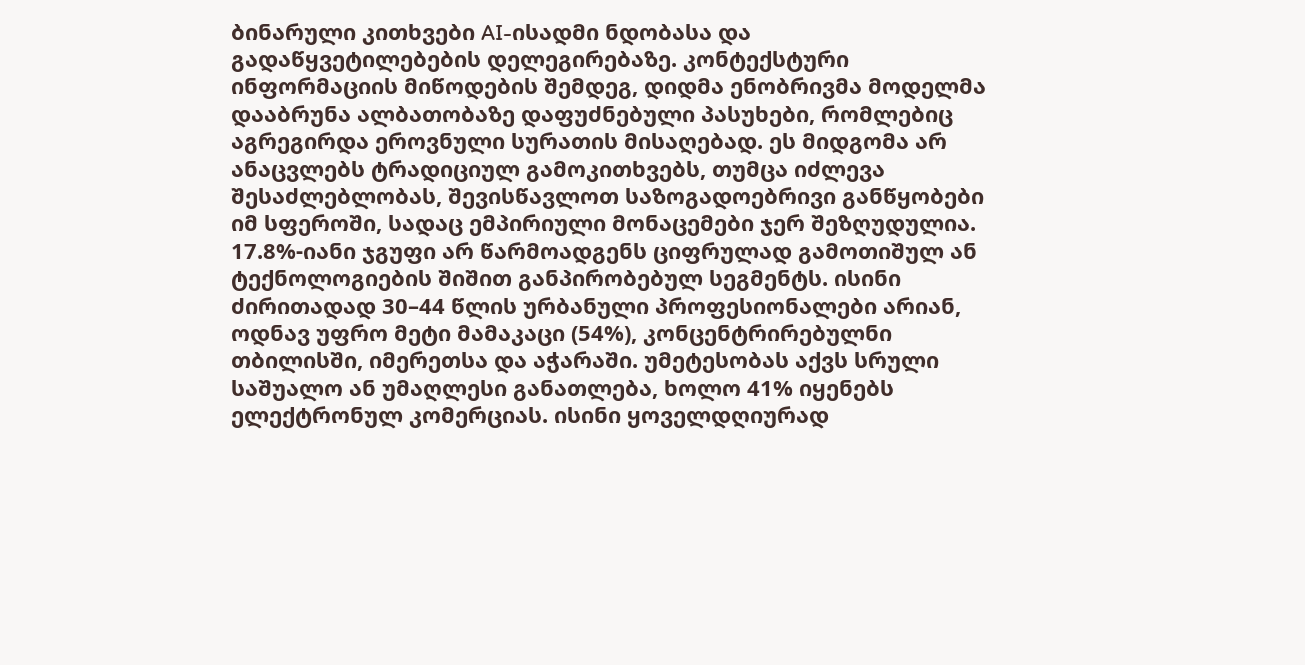ბინარული კითხვები AI-ისადმი ნდობასა და გადაწყვეტილებების დელეგირებაზე. კონტექსტური ინფორმაციის მიწოდების შემდეგ, დიდმა ენობრივმა მოდელმა დააბრუნა ალბათობაზე დაფუძნებული პასუხები, რომლებიც აგრეგირდა ეროვნული სურათის მისაღებად. ეს მიდგომა არ ანაცვლებს ტრადიციულ გამოკითხვებს, თუმცა იძლევა შესაძლებლობას, შევისწავლოთ საზოგადოებრივი განწყობები იმ სფეროში, სადაც ემპირიული მონაცემები ჯერ შეზღუდულია.
17.8%-იანი ჯგუფი არ წარმოადგენს ციფრულად გამოთიშულ ან ტექნოლოგიების შიშით განპირობებულ სეგმენტს. ისინი ძირითადად 30–44 წლის ურბანული პროფესიონალები არიან, ოდნავ უფრო მეტი მამაკაცი (54%), კონცენტრირებულნი თბილისში, იმერეთსა და აჭარაში. უმეტესობას აქვს სრული საშუალო ან უმაღლესი განათლება, ხოლო 41% იყენებს ელექტრონულ კომერციას. ისინი ყოველდღიურად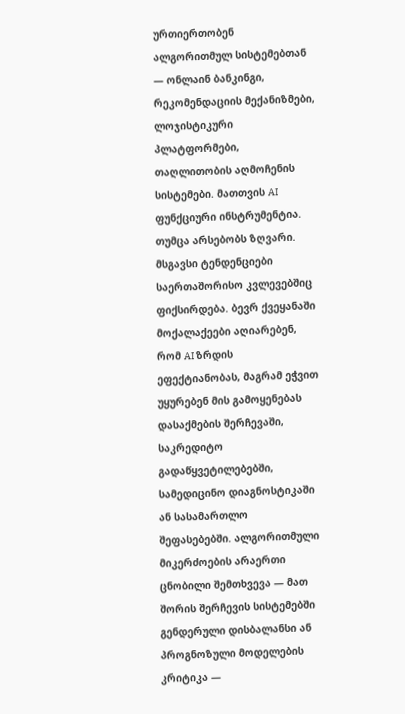ურთიერთობენ ალგორითმულ სისტემებთან — ონლაინ ბანკინგი, რეკომენდაციის მექანიზმები, ლოჯისტიკური პლატფორმები, თაღლითობის აღმოჩენის სისტემები. მათთვის AI ფუნქციური ინსტრუმენტია.
თუმცა არსებობს ზღვარი. მსგავსი ტენდენციები საერთაშორისო კვლევებშიც ფიქსირდება. ბევრ ქვეყანაში მოქალაქეები აღიარებენ, რომ AI ზრდის ეფექტიანობას, მაგრამ ეჭვით უყურებენ მის გამოყენებას დასაქმების შერჩევაში, საკრედიტო გადაწყვეტილებებში, სამედიცინო დიაგნოსტიკაში ან სასამართლო შეფასებებში. ალგორითმული მიკერძოების არაერთი ცნობილი შემთხვევა — მათ შორის შერჩევის სისტემებში გენდერული დისბალანსი ან პროგნოზული მოდელების კრიტიკა —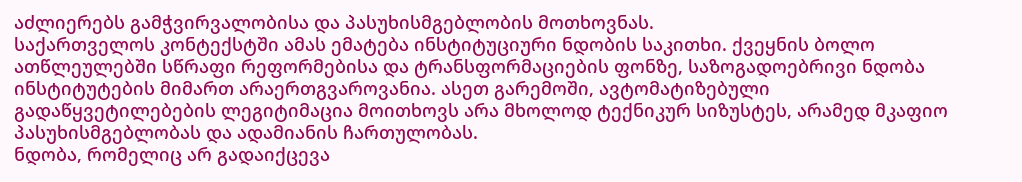აძლიერებს გამჭვირვალობისა და პასუხისმგებლობის მოთხოვნას.
საქართველოს კონტექსტში ამას ემატება ინსტიტუციური ნდობის საკითხი. ქვეყნის ბოლო ათწლეულებში სწრაფი რეფორმებისა და ტრანსფორმაციების ფონზე, საზოგადოებრივი ნდობა ინსტიტუტების მიმართ არაერთგვაროვანია. ასეთ გარემოში, ავტომატიზებული გადაწყვეტილებების ლეგიტიმაცია მოითხოვს არა მხოლოდ ტექნიკურ სიზუსტეს, არამედ მკაფიო პასუხისმგებლობას და ადამიანის ჩართულობას.
ნდობა, რომელიც არ გადაიქცევა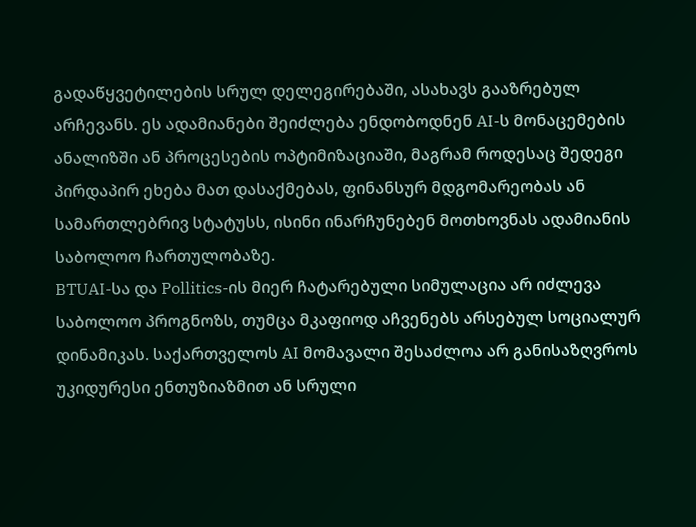გადაწყვეტილების სრულ დელეგირებაში, ასახავს გააზრებულ არჩევანს. ეს ადამიანები შეიძლება ენდობოდნენ AI-ს მონაცემების ანალიზში ან პროცესების ოპტიმიზაციაში, მაგრამ როდესაც შედეგი პირდაპირ ეხება მათ დასაქმებას, ფინანსურ მდგომარეობას ან სამართლებრივ სტატუსს, ისინი ინარჩუნებენ მოთხოვნას ადამიანის საბოლოო ჩართულობაზე.
BTUAI-სა და Pollitics-ის მიერ ჩატარებული სიმულაცია არ იძლევა საბოლოო პროგნოზს, თუმცა მკაფიოდ აჩვენებს არსებულ სოციალურ დინამიკას. საქართველოს AI მომავალი შესაძლოა არ განისაზღვროს უკიდურესი ენთუზიაზმით ან სრული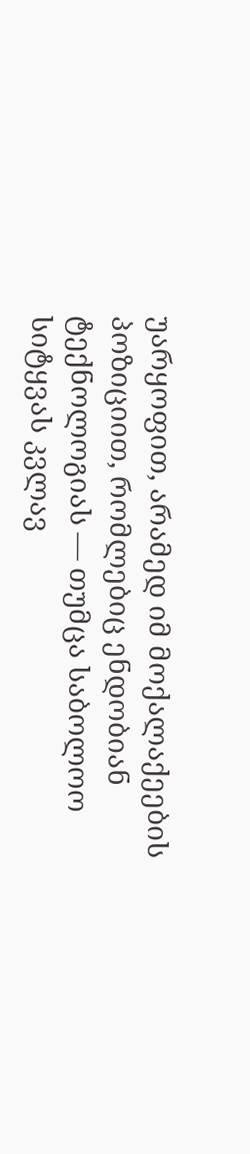უარყოფით, არამედ იმ მოქალაქეების პოზიციით, რომლებიც ენდობიან ტექნოლოგიას — თუმცა საბოლოო სიტყვას კვლავ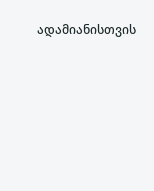ადამიანისთვის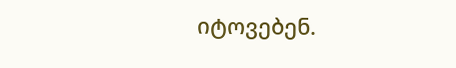იტოვებენ.